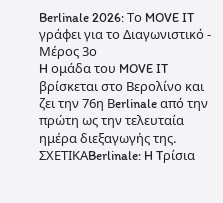Berlinale 2026: Το MOVE IT γράφει για το Διαγωνιστικό - Μέρος 3ο
H ομάδα του MOVE IT βρίσκεται στο Βερολίνο και ζει την 76η Βerlinale από την πρώτη ως την τελευταία ημέρα διεξαγωγής της.
ΣΧΕΤΙΚΑBerlinale: H Tρίσια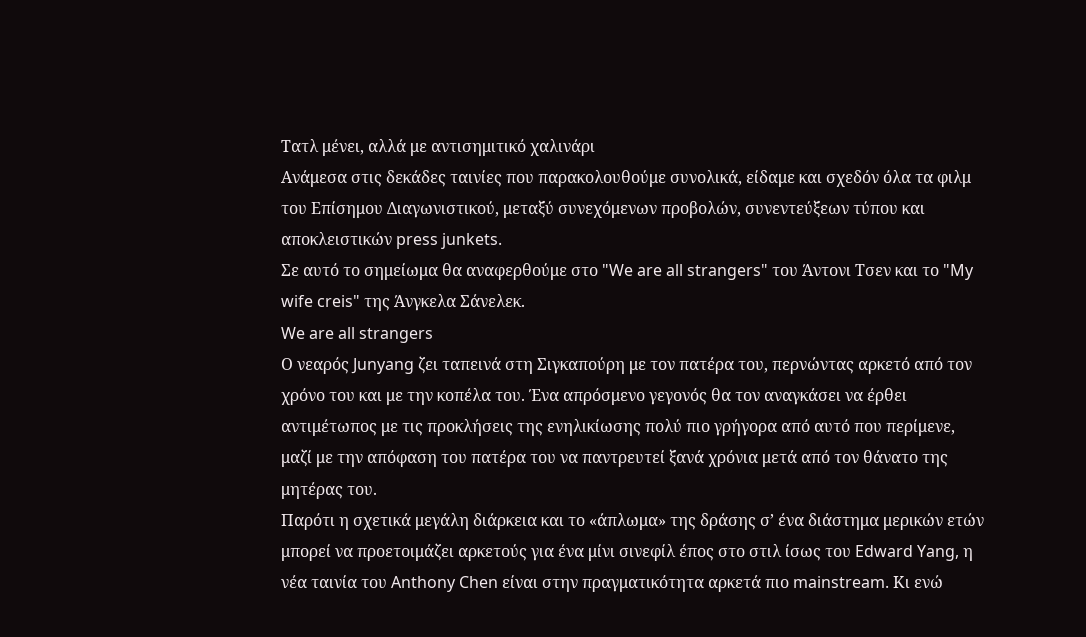Τατλ μένει, αλλά με αντισημιτικό χαλινάρι
Ανάμεσα στις δεκάδες ταινίες που παρακολουθούμε συνολικά, είδαμε και σχεδόν όλα τα φιλμ του Επίσημου Διαγωνιστικού, μεταξύ συνεχόμενων προβολών, συνεντεύξεων τύπου και αποκλειστικών press junkets.
Σε αυτό το σημείωμα θα αναφερθούμε στο "We are all strangers" του Άντονι Τσεν και το "My wife creis" της Άνγκελα Σάνελεκ.
We are all strangers
Ο νεαρός Junyang ζει ταπεινά στη Σιγκαπούρη με τον πατέρα του, περνώντας αρκετό από τον χρόνο του και με την κοπέλα του. Ένα απρόσμενο γεγονός θα τον αναγκάσει να έρθει αντιμέτωπος με τις προκλήσεις της ενηλικίωσης πολύ πιο γρήγορα από αυτό που περίμενε, μαζί με την απόφαση του πατέρα του να παντρευτεί ξανά χρόνια μετά από τον θάνατο της μητέρας του.
Παρότι η σχετικά μεγάλη διάρκεια και το «άπλωμα» της δράσης σ’ ένα διάστημα μερικών ετών μπορεί να προετοιμάζει αρκετούς για ένα μίνι σινεφίλ έπος στο στιλ ίσως του Edward Yang, η νέα ταινία του Anthony Chen είναι στην πραγματικότητα αρκετά πιο mainstream. Κι ενώ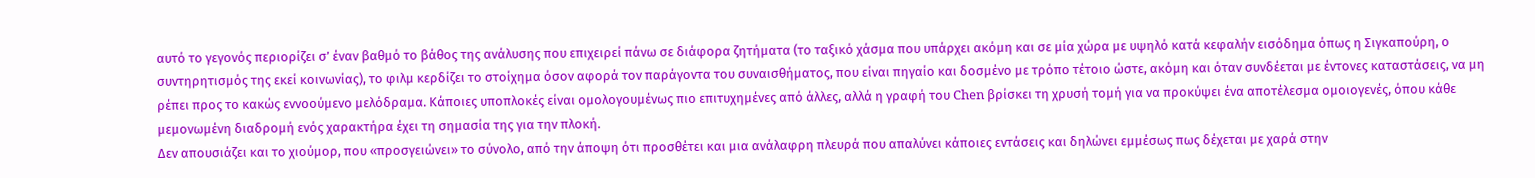αυτό το γεγονός περιορίζει σ’ έναν βαθμό το βάθος της ανάλυσης που επιχειρεί πάνω σε διάφορα ζητήματα (το ταξικό χάσμα που υπάρχει ακόμη και σε μία χώρα με υψηλό κατά κεφαλήν εισόδημα όπως η Σιγκαπούρη, ο συντηρητισμός της εκεί κοινωνίας), το φιλμ κερδίζει το στοίχημα όσον αφορά τον παράγοντα του συναισθήματος, που είναι πηγαίο και δοσμένο με τρόπο τέτοιο ώστε, ακόμη και όταν συνδέεται με έντονες καταστάσεις, να μη ρέπει προς το κακώς εννοούμενο μελόδραμα. Κάποιες υποπλοκές είναι ομολογουμένως πιο επιτυχημένες από άλλες, αλλά η γραφή του Chen βρίσκει τη χρυσή τομή για να προκύψει ένα αποτέλεσμα ομοιογενές, όπου κάθε μεμονωμένη διαδρομή ενός χαρακτήρα έχει τη σημασία της για την πλοκή.
Δεν απουσιάζει και το χιούμορ, που «προσγειώνει» το σύνολο, από την άποψη ότι προσθέτει και μια ανάλαφρη πλευρά που απαλύνει κάποιες εντάσεις και δηλώνει εμμέσως πως δέχεται με χαρά στην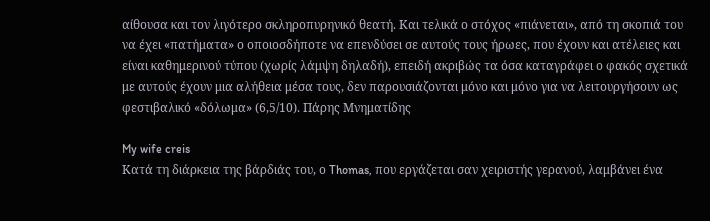αίθουσα και τον λιγότερο σκληροπυρηνικό θεατή. Και τελικά ο στόχος «πιάνεται», από τη σκοπιά του να έχει «πατήματα» ο οποιοσδήποτε να επενδύσει σε αυτούς τους ήρωες, που έχουν και ατέλειες και είναι καθημερινού τύπου (χωρίς λάμψη δηλαδή), επειδή ακριβώς τα όσα καταγράφει ο φακός σχετικά με αυτούς έχουν μια αλήθεια μέσα τους, δεν παρουσιάζονται μόνο και μόνο για να λειτουργήσουν ως φεστιβαλικό «δόλωμα» (6,5/10). Πάρης Μνηματίδης

My wife creis
Κατά τη διάρκεια της βάρδιάς του, ο Thomas, που εργάζεται σαν χειριστής γερανού, λαμβάνει ένα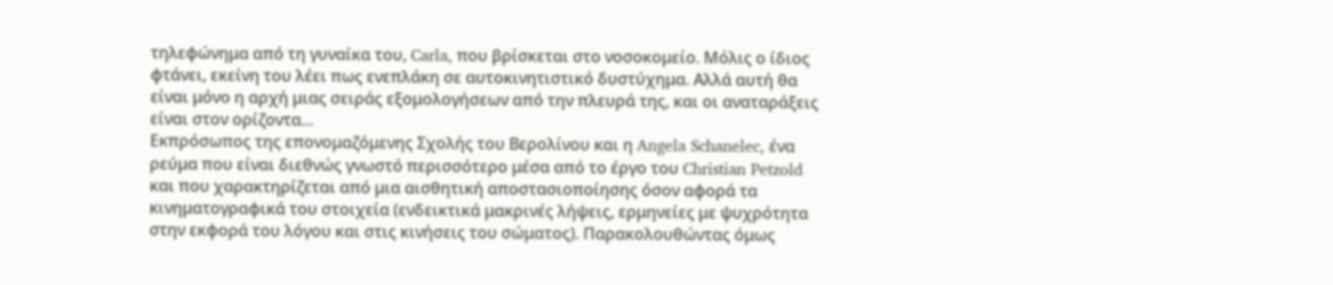τηλεφώνημα από τη γυναίκα του, Carla, που βρίσκεται στο νοσοκομείο. Μόλις ο ίδιος φτάνει, εκείνη του λέει πως ενεπλάκη σε αυτοκινητιστικό δυστύχημα. Αλλά αυτή θα είναι μόνο η αρχή μιας σειράς εξομολογήσεων από την πλευρά της, και οι αναταράξεις είναι στον ορίζοντα...
Εκπρόσωπος της επονομαζόμενης Σχολής του Βερολίνου και η Angela Schanelec, ένα ρεύμα που είναι διεθνώς γνωστό περισσότερο μέσα από το έργο του Christian Petzold και που χαρακτηρίζεται από μια αισθητική αποστασιοποίησης όσον αφορά τα κινηματογραφικά του στοιχεία (ενδεικτικά μακρινές λήψεις, ερμηνείες με ψυχρότητα στην εκφορά του λόγου και στις κινήσεις του σώματος). Παρακολουθώντας όμως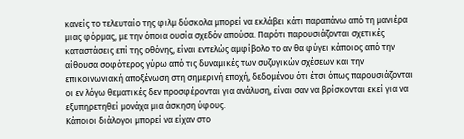κανείς το τελευταίο της φιλμ δύσκολα μπορεί να εκλάβει κάτι παραπάνω από τη μανιέρα μιας φόρμας, με την όποια ουσία σχεδόν απούσα. Παρότι παρουσιάζονται σχετικές καταστάσεις επί της οθόνης, είναι εντελώς αμφίβολο το αν θα φύγει κάποιος από την αίθουσα σοφότερος γύρω από τις δυναμικές των συζυγικών σχέσεων και την επικοινωνιακή αποξένωση στη σημερινή εποχή, δεδομένου ότι έτσι όπως παρουσιάζονται οι εν λόγω θεματικές δεν προσφέρονται για ανάλυση, είναι σαν να βρίσκονται εκεί για να εξυπηρετηθεί μονάχα μια άσκηση ύφους.
Κάποιοι διάλογοι μπορεί να είχαν στο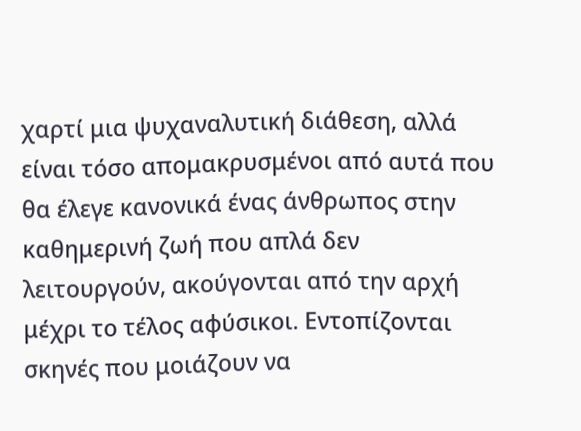χαρτί μια ψυχαναλυτική διάθεση, αλλά είναι τόσο απομακρυσμένοι από αυτά που θα έλεγε κανονικά ένας άνθρωπος στην καθημερινή ζωή που απλά δεν λειτουργούν, ακούγονται από την αρχή μέχρι το τέλος αφύσικοι. Εντοπίζονται σκηνές που μοιάζουν να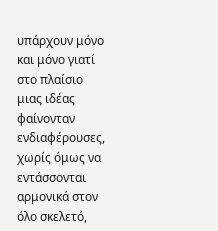υπάρχουν μόνο και μόνο γιατί στο πλαίσιο μιας ιδέας φαίνονταν ενδιαφέρουσες, χωρίς όμως να εντάσσονται αρμονικά στον όλο σκελετό,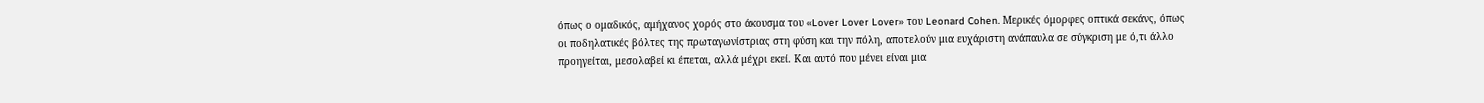όπως ο ομαδικός, αμήχανος χορός στο άκουσμα του «Lover Lover Lover» του Leonard Cohen. Μερικές όμορφες οπτικά σεκάνς, όπως οι ποδηλατικές βόλτες της πρωταγωνίστριας στη φύση και την πόλη, αποτελούν μια ευχάριστη ανάπαυλα σε σύγκριση με ό,τι άλλο προηγείται, μεσολαβεί κι έπεται, αλλά μέχρι εκεί. Και αυτό που μένει είναι μια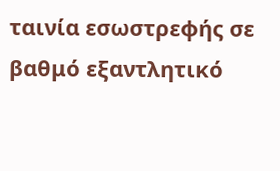ταινία εσωστρεφής σε βαθμό εξαντλητικό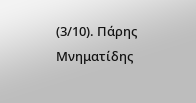(3/10). Πάρης Μνηματίδης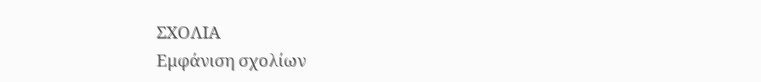ΣΧΟΛΙΑ
Εμφάνιση σχολίων